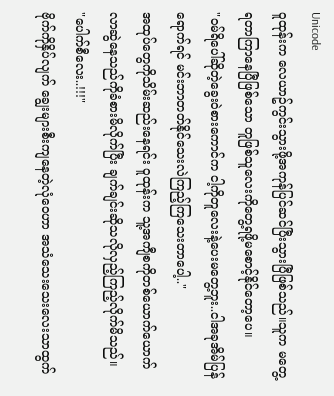Unicode
ဝူထုန်းက လေယာဥ်ကွင်းသွားဖို့အကုန်ပြင်ဆင်ပြီးသွားပြီဖြစ်သည်။သူက မတွေ့ရတာကြာနေပြီဖြစ်သော တူဖြစ်သူလေးကိုတွေ့ရဖို့မစောင့်နိုင်တော့ပေ။
"ဝမ်ရိပေါ်ဆိုတဲ့ခွေးဝဲစားကောင်က ငါ့ကိုတူလေးနဲ့ပေးမတွေ့ဘူး..ငါအခုအိမ်ပြန်ရောက်ရင် မင်းဘာတတ်နိုင်သေးလဲကြည့်ကြသေးတာပေါ့.."
အထုပ်တွေကိုသိမ်းဆည်းနေရင်း ဝူထုန်းက သူ့အကျီစကိုတစ်ယောက်ယောက်လာဆွဲနေသည်ကိုခံစားမိလိုက်ပြီး ချက်ချင်းဆိုသလိုလှည့်ကြည့်လိုက်မိသည်။
"ပေါက်စီလေး..!!!"
ဗိုက်ကိုနှိပ်လျက် ချွေးများစီးကျနေတဲ့လုံဝေဟာ အသံသေးသေးလေးသာထွက်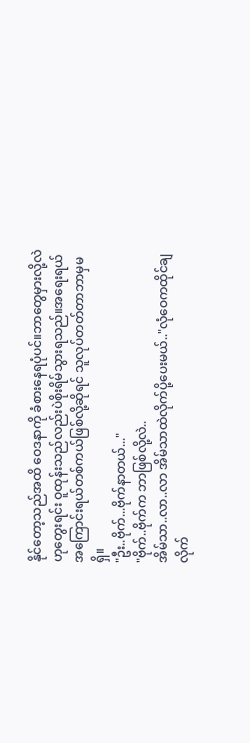နိုင်တော့သည်အထိ ဝေဒနာကို ခံစားနေရပုံပင်။ဘာတွေမှားလို့လဲဟုတွေးရင်း ဝူထုန်းသည်လည်းပဲစိုးရိမ်သွားရသည်။အရေးရယ်အကြောင်းရယ်တစ်ကယ်ဖြစ်လို့ဆိုရင် သူလုပ်တတ်တာဘာမှမရှိ။
"ဦး..ဗိုက်...ဗိုက်နာတယ်..."
"ဗိုက်..ဗိုက်က ဘာဖြစ်လို့လဲ..
အိမ်သာ..လာ..လာ အိမ်သာထဲလိုက်ပို့ပေးမယ်.."လုံဝေကထိုင်ချလိုက်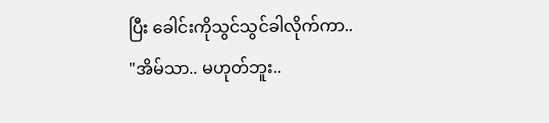ပြီး ခေါင်းကိုသွင်သွင်ခါလိုက်ကာ..
"အိမ်သာ.. မဟုတ်ဘူး..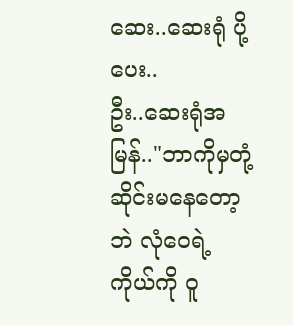ဆေး..ဆေးရုံ ပို့ပေး..
ဦး..ဆေးရုံအမြန်.."ဘာကိုမှတုံ့ဆိုင်းမနေတော့ဘဲ လုံဝေရဲ့ကိုယ်ကို ဝူ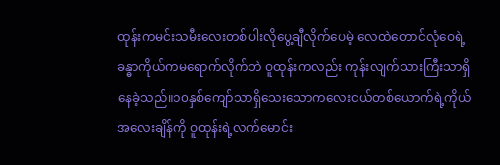ထုန်းကမင်းသမီးလေးတစ်ပါးလိုပွေ့ချီလိုက်ပေမဲ့ လေထဲတောင်လုံဝေရဲ့ခန္ဓာကိုယ်ကမရောက်လိုက်ဘဲ ဝူထုန်းကလည်း ကုန်းလျက်သားကြီးသာရှိနေခဲ့သည်။၁၀နှစ်ကျော်သာရှိသေးသောကလေးငယ်တစ်ယောက်ရဲ့ကိုယ်အလေးချိန်ကို ဝူထုန်းရဲ့လက်မောင်း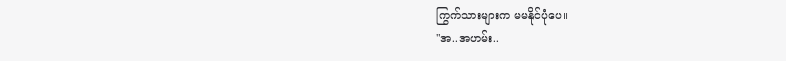ကြွက်သားများက မမနိုင်ပုံပေ။
"အ..အဟမ်း..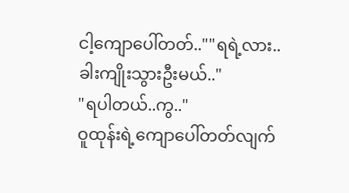ငါ့ကျောပေါ်တတ်..""ရရဲ့လား..ခါးကျိုးသွားဦးမယ်.."
"ရပါတယ်..ကွ.."
ဝူထုန်းရဲ့ကျောပေါ်တတ်လျက်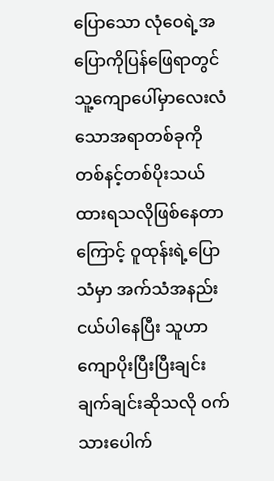ပြောသော လုံဝေရဲ့အပြောကိုပြန်ဖြေရာတွင် သူ့ကျောပေါ်မှာလေးလံသောအရာတစ်ခုကို တစ်နင့်တစ်ပိုးသယ်ထားရသလိုဖြစ်နေတာကြောင့် ဝူထုန်းရဲ့ပြောသံမှာ အက်သံအနည်းငယ်ပါနေပြီး သူဟာ ကျောပိုးပြီးပြီးချင်း ချက်ချင်းဆိုသလို ဝက်သားပေါက်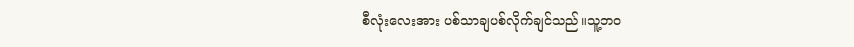စီလုံးလေးအား ပစ်သာချပစ်လိုက်ချင်သည်။သူ့ဘဝ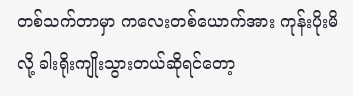တစ်သက်တာမှာ ကလေးတစ်ယောက်အား ကုန်းပိုးမိလို့ ခါးရိုးကျိုးသွားတယ်ဆိုရင်တော့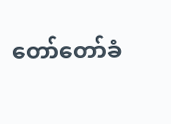တော်တော်ခံ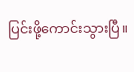ပြင်းဖို့ကောင်းသွားပြီ။